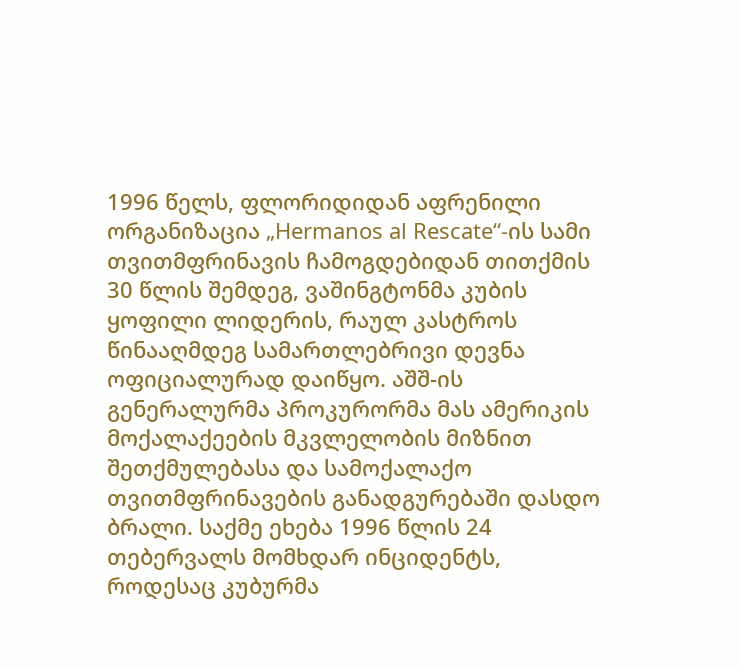1996 წელს, ფლორიდიდან აფრენილი ორგანიზაცია „Hermanos al Rescate“-ის სამი თვითმფრინავის ჩამოგდებიდან თითქმის 30 წლის შემდეგ, ვაშინგტონმა კუბის ყოფილი ლიდერის, რაულ კასტროს წინააღმდეგ სამართლებრივი დევნა ოფიციალურად დაიწყო. აშშ-ის გენერალურმა პროკურორმა მას ამერიკის მოქალაქეების მკვლელობის მიზნით შეთქმულებასა და სამოქალაქო თვითმფრინავების განადგურებაში დასდო ბრალი. საქმე ეხება 1996 წლის 24 თებერვალს მომხდარ ინციდენტს, როდესაც კუბურმა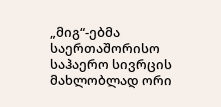„მიგ“-ებმა საერთაშორისო საჰაერო სივრცის მახლობლად ორი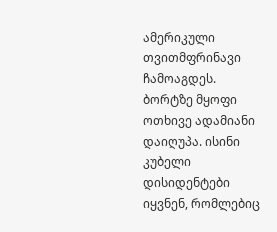ამერიკული თვითმფრინავი ჩამოაგდეს. ბორტზე მყოფი ოთხივე ადამიანი დაიღუპა. ისინი კუბელი დისიდენტები იყვნენ, რომლებიც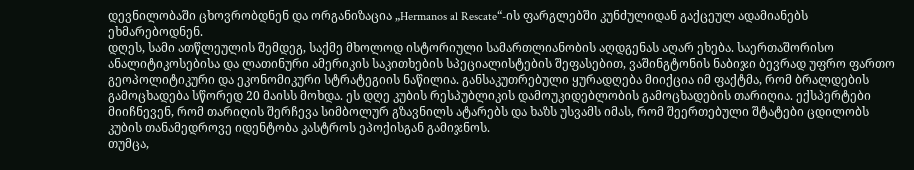დევნილობაში ცხოვრობდნენ და ორგანიზაცია „Hermanos al Rescate“-ის ფარგლებში კუნძულიდან გაქცეულ ადამიანებს ეხმარებოდნენ.
დღეს, სამი ათწლეულის შემდეგ, საქმე მხოლოდ ისტორიული სამართლიანობის აღდგენას აღარ ეხება. საერთაშორისო ანალიტიკოსებისა და ლათინური ამერიკის საკითხების სპეციალისტების შეფასებით, ვაშინგტონის ნაბიჯი ბევრად უფრო ფართო გეოპოლიტიკური და ეკონომიკური სტრატეგიის ნაწილია. განსაკუთრებული ყურადღება მიიქცია იმ ფაქტმა, რომ ბრალდების გამოცხადება სწორედ 20 მაისს მოხდა. ეს დღე კუბის რესპუბლიკის დამოუკიდებლობის გამოცხადების თარიღია. ექსპერტები მიიჩნევენ, რომ თარიღის შერჩევა სიმბოლურ გზავნილს ატარებს და ხაზს უსვამს იმას, რომ შეერთებული შტატები ცდილობს კუბის თანამედროვე იდენტობა კასტროს ეპოქისგან გამიჯნოს.
თუმცა,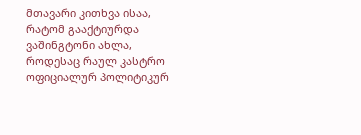მთავარი კითხვა ისაა, რატომ გააქტიურდა ვაშინგტონი ახლა, როდესაც რაულ კასტრო ოფიციალურ პოლიტიკურ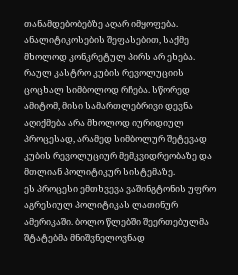თანამდებობებზე აღარ იმყოფება. ანალიტიკოსების შეფასებით, საქმე მხოლოდ კონკრეტულ პირს არ ეხება. რაულ კასტრო კუბის რევოლუციის ცოცხალ სიმბოლოდ რჩება. სწორედ ამიტომ, მისი სამართლებრივი დევნა აღიქმება არა მხოლოდ იურიდიულ პროცესად, არამედ სიმბოლურ შეტევად კუბის რევოლუციურ მემკვიდრეობაზე და მთლიან პოლიტიკურ სისტემაზე.
ეს პროცესი ემთხვევა ვაშინგტონის უფრო აგრესიულ პოლიტიკას ლათინურ ამერიკაში. ბოლო წლებში შეერთებულმა შტატებმა მნიშვნელოვნად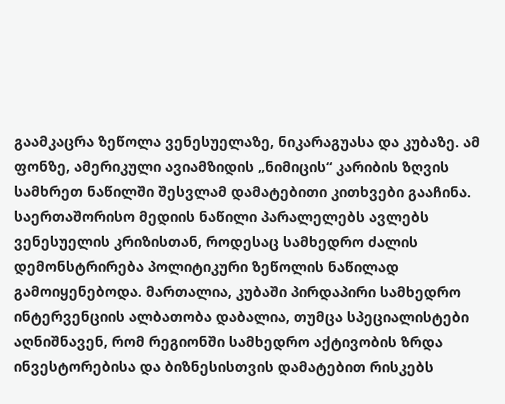გაამკაცრა ზეწოლა ვენესუელაზე, ნიკარაგუასა და კუბაზე. ამ ფონზე, ამერიკული ავიამზიდის „ნიმიცის“ კარიბის ზღვის სამხრეთ ნაწილში შესვლამ დამატებითი კითხვები გააჩინა. საერთაშორისო მედიის ნაწილი პარალელებს ავლებს ვენესუელის კრიზისთან, როდესაც სამხედრო ძალის დემონსტრირება პოლიტიკური ზეწოლის ნაწილად გამოიყენებოდა. მართალია, კუბაში პირდაპირი სამხედრო ინტერვენციის ალბათობა დაბალია, თუმცა სპეციალისტები აღნიშნავენ, რომ რეგიონში სამხედრო აქტივობის ზრდა ინვესტორებისა და ბიზნესისთვის დამატებით რისკებს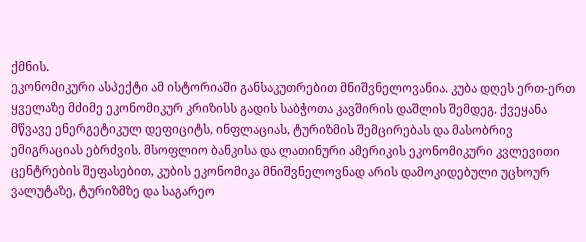ქმნის.
ეკონომიკური ასპექტი ამ ისტორიაში განსაკუთრებით მნიშვნელოვანია. კუბა დღეს ერთ-ერთ ყველაზე მძიმე ეკონომიკურ კრიზისს გადის საბჭოთა კავშირის დაშლის შემდეგ. ქვეყანა მწვავე ენერგეტიკულ დეფიციტს, ინფლაციას, ტურიზმის შემცირებას და მასობრივ ემიგრაციას ებრძვის. მსოფლიო ბანკისა და ლათინური ამერიკის ეკონომიკური კვლევითი ცენტრების შეფასებით, კუბის ეკონომიკა მნიშვნელოვნად არის დამოკიდებული უცხოურ ვალუტაზე, ტურიზმზე და საგარეო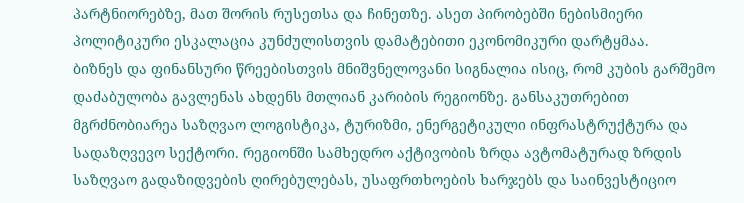პარტნიორებზე, მათ შორის რუსეთსა და ჩინეთზე. ასეთ პირობებში ნებისმიერი პოლიტიკური ესკალაცია კუნძულისთვის დამატებითი ეკონომიკური დარტყმაა.
ბიზნეს და ფინანსური წრეებისთვის მნიშვნელოვანი სიგნალია ისიც, რომ კუბის გარშემო დაძაბულობა გავლენას ახდენს მთლიან კარიბის რეგიონზე. განსაკუთრებით მგრძნობიარეა საზღვაო ლოგისტიკა, ტურიზმი, ენერგეტიკული ინფრასტრუქტურა და სადაზღვევო სექტორი. რეგიონში სამხედრო აქტივობის ზრდა ავტომატურად ზრდის საზღვაო გადაზიდვების ღირებულებას, უსაფრთხოების ხარჯებს და საინვესტიციო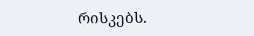რისკებს.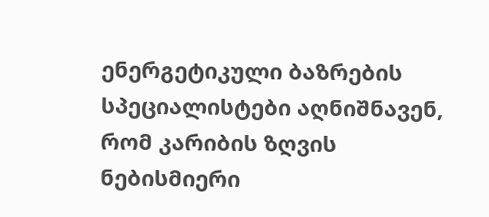ენერგეტიკული ბაზრების სპეციალისტები აღნიშნავენ, რომ კარიბის ზღვის ნებისმიერი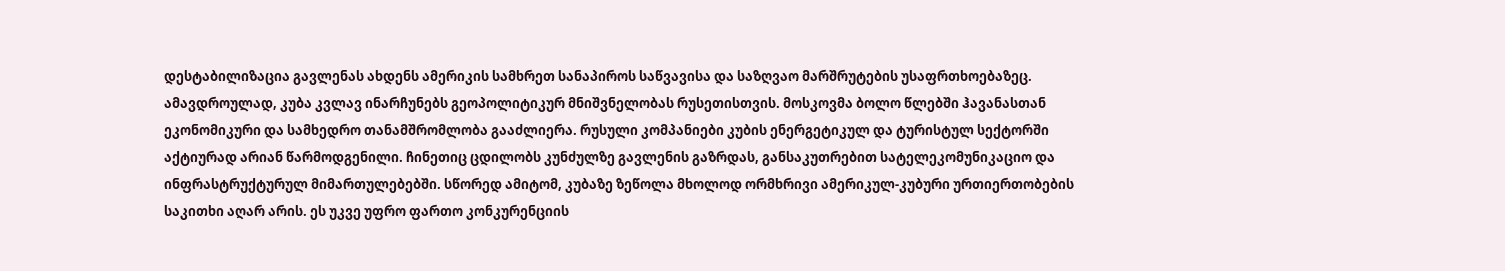დესტაბილიზაცია გავლენას ახდენს ამერიკის სამხრეთ სანაპიროს საწვავისა და საზღვაო მარშრუტების უსაფრთხოებაზეც.
ამავდროულად, კუბა კვლავ ინარჩუნებს გეოპოლიტიკურ მნიშვნელობას რუსეთისთვის. მოსკოვმა ბოლო წლებში ჰავანასთან ეკონომიკური და სამხედრო თანამშრომლობა გააძლიერა. რუსული კომპანიები კუბის ენერგეტიკულ და ტურისტულ სექტორში აქტიურად არიან წარმოდგენილი. ჩინეთიც ცდილობს კუნძულზე გავლენის გაზრდას, განსაკუთრებით სატელეკომუნიკაციო და ინფრასტრუქტურულ მიმართულებებში. სწორედ ამიტომ, კუბაზე ზეწოლა მხოლოდ ორმხრივი ამერიკულ-კუბური ურთიერთობების საკითხი აღარ არის. ეს უკვე უფრო ფართო კონკურენციის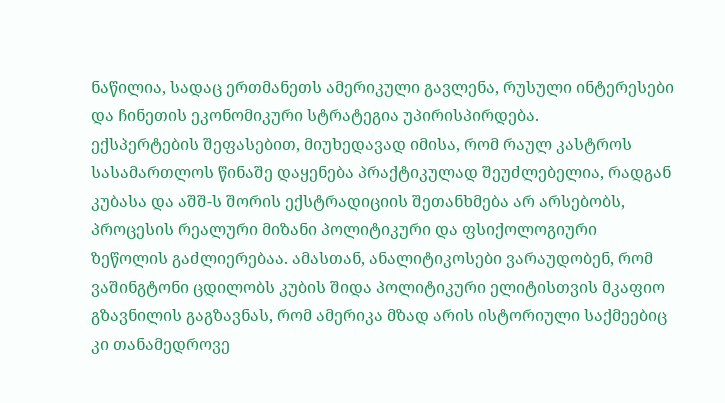ნაწილია, სადაც ერთმანეთს ამერიკული გავლენა, რუსული ინტერესები და ჩინეთის ეკონომიკური სტრატეგია უპირისპირდება.
ექსპერტების შეფასებით, მიუხედავად იმისა, რომ რაულ კასტროს სასამართლოს წინაშე დაყენება პრაქტიკულად შეუძლებელია, რადგან კუბასა და აშშ-ს შორის ექსტრადიციის შეთანხმება არ არსებობს, პროცესის რეალური მიზანი პოლიტიკური და ფსიქოლოგიური ზეწოლის გაძლიერებაა. ამასთან, ანალიტიკოსები ვარაუდობენ, რომ ვაშინგტონი ცდილობს კუბის შიდა პოლიტიკური ელიტისთვის მკაფიო გზავნილის გაგზავნას, რომ ამერიკა მზად არის ისტორიული საქმეებიც კი თანამედროვე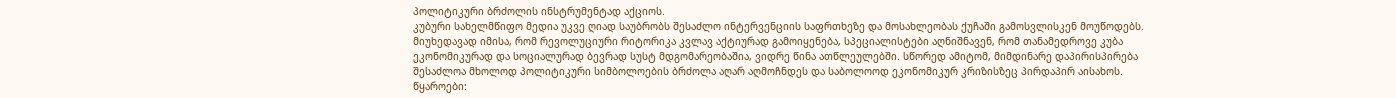პოლიტიკური ბრძოლის ინსტრუმენტად აქციოს.
კუბური სახელმწიფო მედია უკვე ღიად საუბრობს შესაძლო ინტერვენციის საფრთხეზე და მოსახლეობას ქუჩაში გამოსვლისკენ მოუწოდებს. მიუხედავად იმისა, რომ რევოლუციური რიტორიკა კვლავ აქტიურად გამოიყენება, სპეციალისტები აღნიშნავენ, რომ თანამედროვე კუბა ეკონომიკურად და სოციალურად ბევრად სუსტ მდგომარეობაშია, ვიდრე წინა ათწლეულებში. სწორედ ამიტომ, მიმდინარე დაპირისპირება შესაძლოა მხოლოდ პოლიტიკური სიმბოლოების ბრძოლა აღარ აღმოჩნდეს და საბოლოოდ ეკონომიკურ კრიზისზეც პირდაპირ აისახოს.
წყაროები: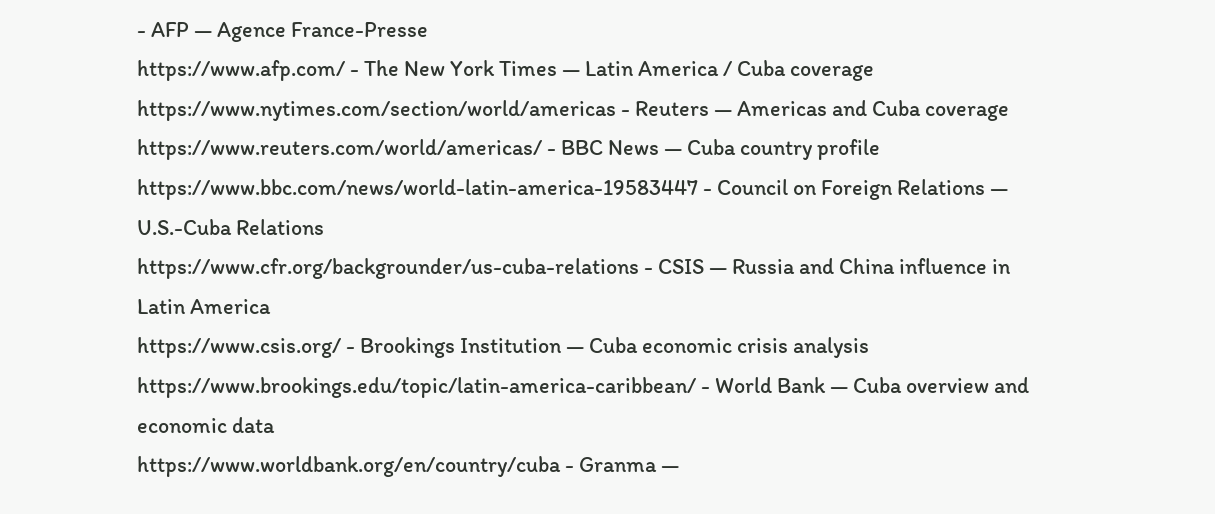- AFP — Agence France-Presse
https://www.afp.com/ - The New York Times — Latin America / Cuba coverage
https://www.nytimes.com/section/world/americas - Reuters — Americas and Cuba coverage
https://www.reuters.com/world/americas/ - BBC News — Cuba country profile
https://www.bbc.com/news/world-latin-america-19583447 - Council on Foreign Relations — U.S.-Cuba Relations
https://www.cfr.org/backgrounder/us-cuba-relations - CSIS — Russia and China influence in Latin America
https://www.csis.org/ - Brookings Institution — Cuba economic crisis analysis
https://www.brookings.edu/topic/latin-america-caribbean/ - World Bank — Cuba overview and economic data
https://www.worldbank.org/en/country/cuba - Granma —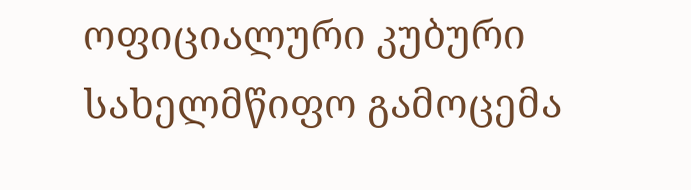ოფიციალური კუბური სახელმწიფო გამოცემა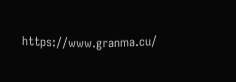https://www.granma.cu/